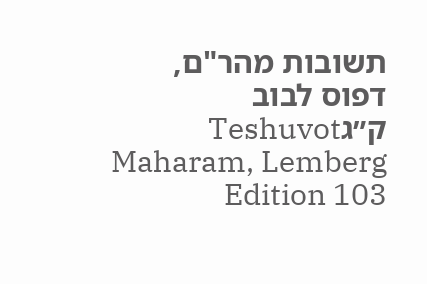תשובות מהר"ם, דפוס לבוב ק״גTeshuvot Maharam, Lemberg Edition 103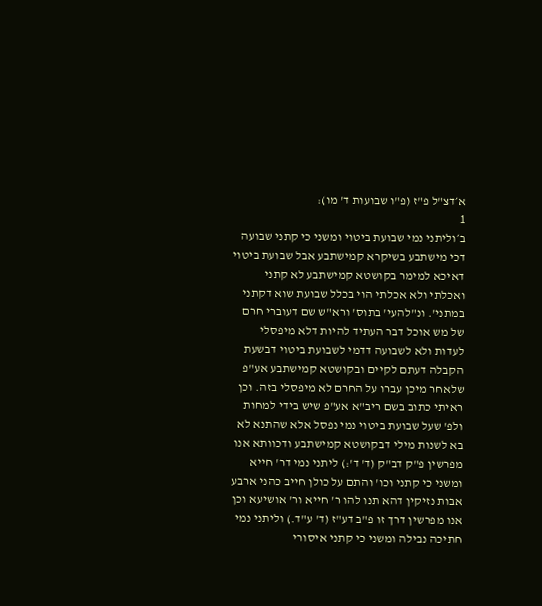א׳דצ"ל פ"ז (פ"ו שבועות ד' מו):
1
ב׳וליתני נמי שבועת ביטוי ומשני כי קתני שבועה דכי מישתבע בשיקרא קמישתבע אבל שבועת ביטוי דאיכא למימר בקושטא קמישתבע לא קתני ואכלתי ולא אכלתי הוי בכלל שבועת שוא דקתני במתני'. ונ"להעי' בתוס' ורא"ש שם דעוברי חרם של מש אוכל דבר העתיד להיות דלא מיפסלי לעדות ולא לשבועה דדמי לשבועת ביטוי דבשעת הקבלה דעתם לקיים ובקושטא קמישתבע אע"פ שלאחר מיכן עברו על החרם לא מיפסלי בזה. וכן ראיתי כתוב בשם ריב"א אע"פ שיש בידי למחות ולפ' שעל שבועת ביטוי נמי נפסל אלא שהתנא לא בא לשנות מילי דבקושטא קמישתבע ודכוותא אנו מפרשין פ"ק דב"ק (ד' ד':) ליתני נמי דר' חייא ומשני כי קתני וכו' והתם על כולן חייב כהני ארבע אבות נזיקין דהא תנו להו ר' חייא ור' אושיעא וכן אנו מפרשין דרך זו פ"ב דע"ז (ד' ע"ד.) וליתני נמי חתיכה נבילה ומשני כי קתני איסורי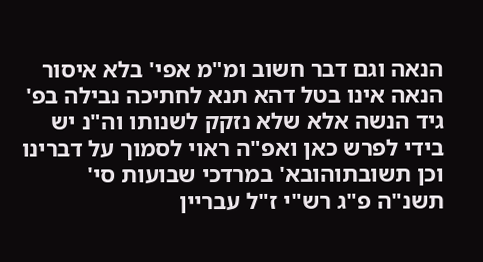הנאה וגם דבר חשוב ומ"מ אפי' בלא איסור הנאה אינו בטל דהא תנא לחתיכה נבילה בפ' גיד הנשה אלא שלא נזקק לשנותו וה"נ יש בידי לפרש כאן ואפ"ה ראוי לסמוך על דברינו וכן תשובתוהובא' במרדכי שבועות סי' תשנ"ה פ"ג רש"י ז"ל עבריין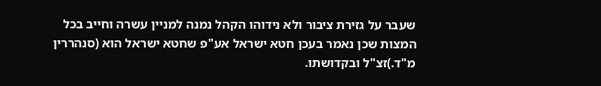שעבר על גזירת ציבור ולא נידוהו הקהל נמנה למניין עשרה וחייב בכל המצות שכן נאמר בעכן חטא ישראל אע"פ שחטא ישראל הוא (סנהררין מ"ד.)זצ"ל ובקדושתו.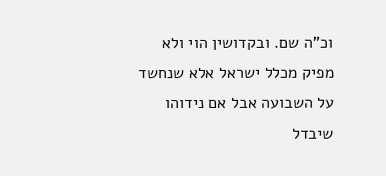וכ"ה שם. ובקדושין הוי ולא מפיק מכלל ישראל אלא שנחשד על השבועה אבל אם נידוהו שיבדל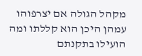מקהל הגולה אם יצרפוהו עמהן היכן הוא קללתו ומה הועילו בתקנתם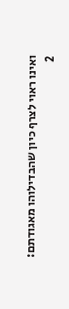ואינו ראוי לצרף כיון שהבדילוהו מאגודתם:
2